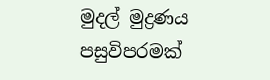මුදල් මුද්‍රණය පසුවිපරමක්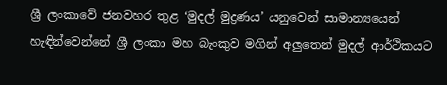ශ්‍රී ලංකාවේ ජනවහර තුළ ‘මුදල් මුද්‍රණය’ යනුවෙන් සාමාන්‍යයෙන් හැඳින්වෙන්නේ ශ්‍රී ලංකා මහ බැංකුව මගින් අලු‍තෙන් මුදල් ආර්ථිකයට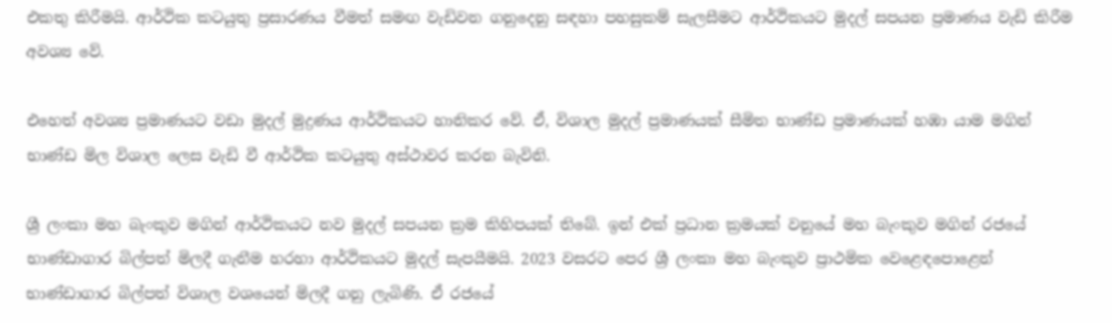එකතු කිරීමයි. ආර්ථික කටයුතු ප්‍රසාරණය වීමත් සමඟ වැඩිවන ගනුදෙනු සඳහා පහසුකම් සැලසීමට ආර්ථිකයට මුදල් සපයන ප්‍රමාණය වැඩි කිරීම අවශ්‍ය වේ.

එහෙත් අවශ්‍ය ප්‍රමාණයට වඩා මුදල් මුද්‍රණය ආර්ථිකයට හානිකර වේ. ඒ, විශාල මුදල් ප්‍රමාණයක් සීමිත භාණ්ඩ ප්‍රමාණයක් හඹා යාම මගින් භාණ්ඩ මිල විශාල ලෙස වැඩි වී ආර්ථික කටයුතු අස්ථාවර කරන බැවිනි.

ශ්‍රී ලංකා මහ බැංකුව මගින් ආර්ථිකයට නව මුදල් සපයන ක්‍රම කිහිපයක් තිබේ. ඉන් එක් ප්‍රධාන ක්‍රමයක් වනුයේ මහ බැංකුව මගින් රජයේ භාණ්ඩාගාර බිල්පත් මිලදී ගැනීම හරහා ආර්ථිකයට මුදල් සැපයීමයි. 2023 වසරට පෙර ශ්‍රී ලංකා මහ බැංකුව ප්‍රාථමික වෙළෙඳපොළෙන් භාණ්ඩාගාර බිල්පත් විශාල වශයෙන් මිලදී ගනු ලැබිණි. ඒ රජයේ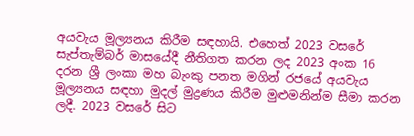අයවැය මූල්‍යනය කිරීම සඳහායි. එහෙත් 2023 වසරේ සැප්තැම්බර් මාසයේදී නීතිගත කරන ලද 2023 අංක 16 දරන ශ්‍රී ලංකා මහ බැංකු පනත මගින් රජයේ අයවැය මූල්‍යනය සඳහා මුදල් මුද්‍රණය කිරීම මුළුමනින්ම සීමා කරන ලදී. 2023 වසරේ සිට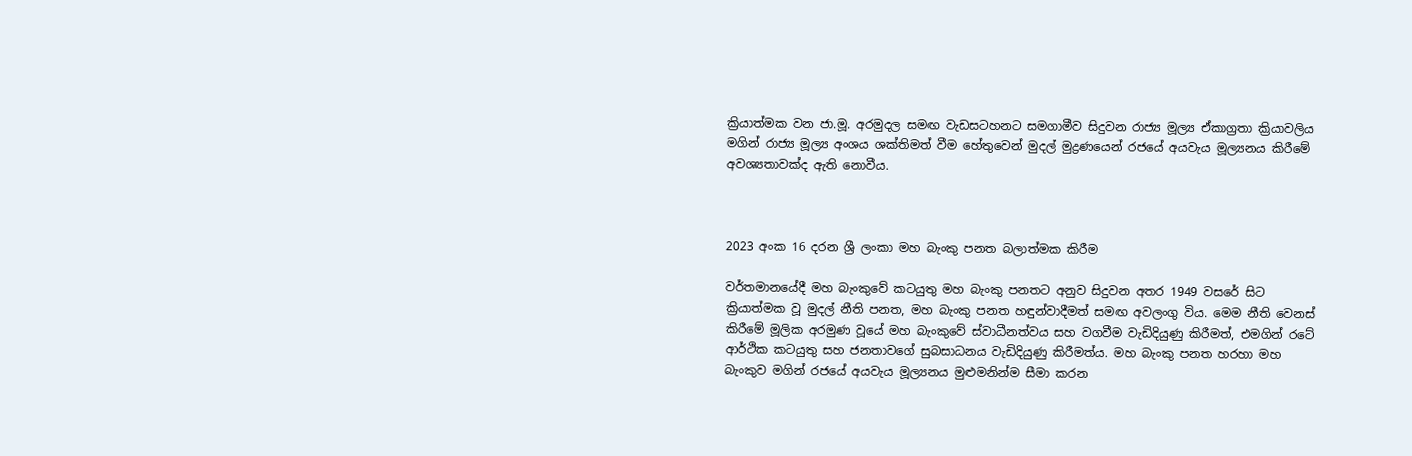ක්‍රියාත්මක වන ජා.මූ. අරමුදල සමඟ වැඩසටහනට සමගාමීව සිදුවන රාජ්‍ය මූල්‍ය ඒකාග්‍රතා ක්‍රියාවලිය මගින් රාජ්‍ය මූල්‍ය අංශය ශක්තිමත් වීම හේතුවෙන් මුදල් මුද්‍රණයෙන් රජයේ අයවැය මූල්‍යනය කිරීමේ අවශ්‍යතාවක්ද ඇති නොවීය.



2023 අංක 16 දරන ශ්‍රී ලංකා මහ බැංකු පනත බලාත්මක කිරීම

වර්තමානයේදී මහ බැංකුවේ කටයුතු මහ බැංකු පනතට අනුව සිදුවන අතර 1949 වසරේ සිට ක්‍රියාත්මක වූ මුදල් නීති පනත, මහ බැංකු පනත හඳුන්වාදීමත් සමඟ අවලංගු විය. මෙම නීති වෙනස් කිරීමේ මූලික අරමුණ වූයේ මහ බැංකුවේ ස්වාධීනත්වය සහ වගවීම වැඩිදියුණු කිරීමත්, එමගින් රටේ ආර්ථික කටයුතු සහ ජනතාවගේ සුබසාධනය වැඩිදියුණු කිරීමත්ය. මහ බැංකු පනත හරහා මහ බැංකුව මගින් රජයේ අයවැය මූල්‍යනය මුළුමනින්ම සීමා කරන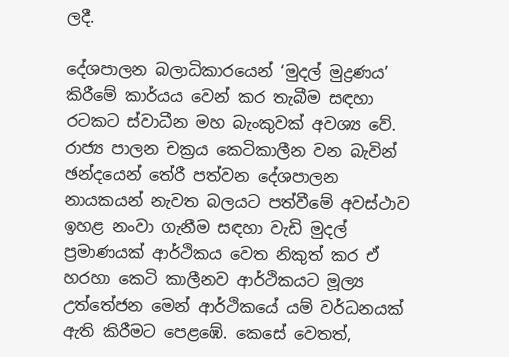ලදී.

දේශපාලන බලාධිකාරයෙන් ‘මුදල් මුද්‍රණය’ කිරීමේ කාර්යය වෙන් කර තැබීම සඳහා රටකට ස්වාධීන මහ බැංකුවක් අවශ්‍ය වේ. රාජ්‍ය පාලන චක්‍රය කෙටිකාලීන වන බැවින් ඡන්දයෙන් තේරී පත්වන දේශපාලන නායකයන් නැවත බලයට පත්වීමේ අවස්ථාව ඉහළ නංවා ගැනීම සඳහා වැඩි මුදල් ප්‍රමාණයක් ආර්ථිකය වෙත නිකුත් කර ඒ හරහා කෙටි කාලීනව ආර්ථිකයට මූල්‍ය උත්තේජන මෙන් ආර්ථිකයේ යම් වර්ධනයක් ඇති කිරීමට පෙළඹේ. කෙසේ වෙතත්,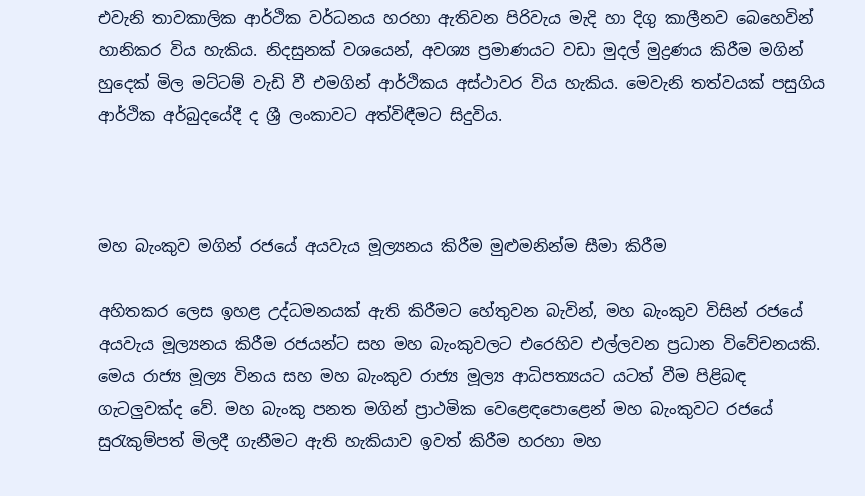එවැනි තාවකාලික ආර්ථික වර්ධනය හරහා ඇතිවන පිරිවැය මැදි හා දිගු කාලීනව බෙහෙවින් හානිකර විය හැකිය. නිදසුනක් වශයෙන්, අවශ්‍ය ප්‍රමාණයට වඩා මුදල් මුද්‍රණය කිරීම මගින් හුදෙක් මිල මට්ටම් වැඩි වී එමගින් ආර්ථිකය අස්ථාවර විය හැකිය. මෙවැනි තත්වයක් පසුගිය ආර්ථික අර්බුදයේදී ද ශ්‍රී ලංකාවට අත්විඳීමට සිදුවිය.



මහ බැංකුව මගින් රජයේ අයවැය මූල්‍යනය කිරීම මුළුමනින්ම සීමා කිරීම

අහිතකර ලෙස ඉහළ උද්ධමනයක් ඇති කිරීමට හේතුවන බැවින්, මහ බැංකුව විසින් රජයේ අයවැය මූල්‍යනය කිරීම රජයන්ට සහ මහ බැංකුවලට එරෙහිව එල්ලවන ප්‍රධාන විවේචනයකි. මෙය රාජ්‍ය මූල්‍ය විනය සහ මහ බැංකුව රාජ්‍ය මූල්‍ය ආධිපත්‍යයට යටත් වීම පිළිබඳ ගැටලු‍වක්ද වේ. මහ බැංකු පනත මගින් ප්‍රාථමික වෙළෙඳපොළෙන් මහ බැංකුවට රජයේ සුරැකුම්පත් මිලදී ගැනීමට ඇති හැකියාව ඉවත් කිරීම හරහා මහ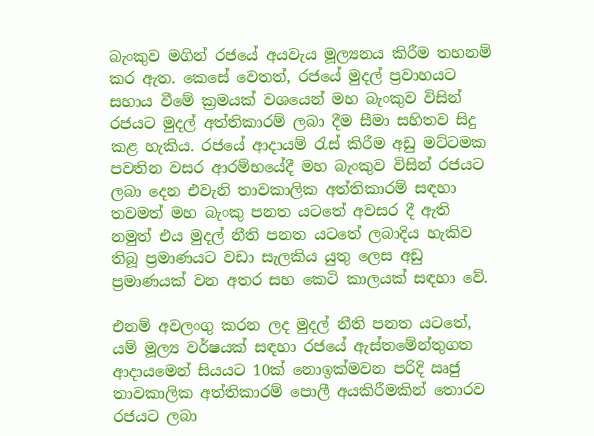බැංකුව මගින් රජයේ අයවැය මූල්‍යනය කිරීම තහනම් කර ඇත. කෙසේ වෙතත්, රජයේ මුදල් ප්‍රවාහයට සහාය වීමේ ක්‍රමයක් වශයෙන් මහ බැංකුව විසින් රජයට මුදල් අත්තිකාරම් ලබා දීම සීමා සහිතව සිදු කළ හැකිය. රජයේ ආදායම් රැස් කිරීම අඩු මට්ටමක පවතින වසර ආරම්භයේදී මහ බැංකුව විසින් රජයට ලබා දෙන එවැනි තාවකාලික අත්තිකාරම් සඳහා තවමත් මහ බැංකු පනත යටතේ අවසර දී ඇති නමුත් එය මුදල් නීති පනත යටතේ ලබාදිය හැකිව තිබූ ප්‍රමාණයට වඩා සැලකිය යුතු ලෙස අඩු ප්‍රමාණයක් වන අතර සහ කෙටි කාලයක් සඳහා වේ.

එනම් අවලංගු කරන ලද මුදල් නීති පනත යටතේ, යම් මූල්‍ය වර්ෂයක් සඳහා රජයේ ඇස්තමේන්තුගත ආදායමෙන් සියයට 10ක් නොඉක්මවන පරිදි ඍජු තාවකාලික අත්තිකාරම් පොලී අයකිරීමකින් තොරව රජයට ලබා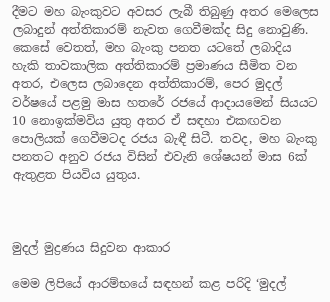දීමට මහ බැංකුවට අවසර ලැබී තිබුණු අතර මෙලෙස ලබාදුන් අත්තිකාරම් නැවත ගෙවීමක්ද සිදු නොවුණි. කෙසේ වෙතත්, මහ බැංකු පනත යටතේ ලබාදිය හැකි තාවකාලික අත්තිකාරම් ප්‍රමාණය සීමිත වන අතර, එලෙස ලබාදෙන අත්තිකාරම්, පෙර මුදල් වර්ෂයේ පළමු මාස හතරේ රජයේ ආදායමෙන් සියයට 10 නොඉක්මවිය යුතු අතර ඒ සඳහා එකඟවන පොලියක් ගෙවීමටද රජය බැඳී සිටී. තවද, මහ බැංකු පනතට අනුව රජය විසින් එවැනි ශේෂයන් මාස 6ක් ඇතුළත පියවිය යුතුය.



මුදල් මුද්‍රණය සිදුවන ආකාර

මෙම ලිපියේ ආරම්භයේ සඳහන් කළ පරිදි ‘මුදල්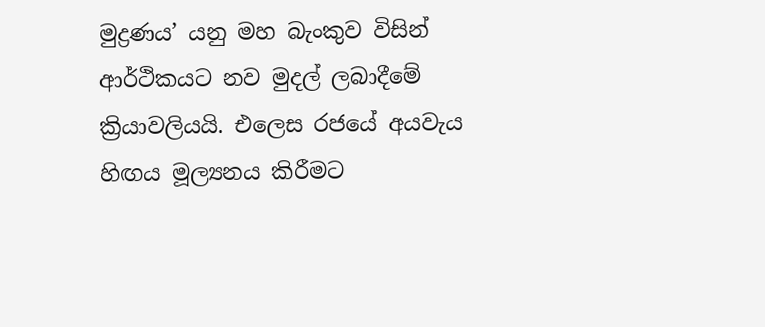මුද්‍රණය’ යනු මහ බැංකුව විසින් ආර්ථිකයට නව මුදල් ලබාදීමේ ක්‍රියාවලියයි. එලෙස රජයේ අයවැය හිඟය මූල්‍යනය කිරීමට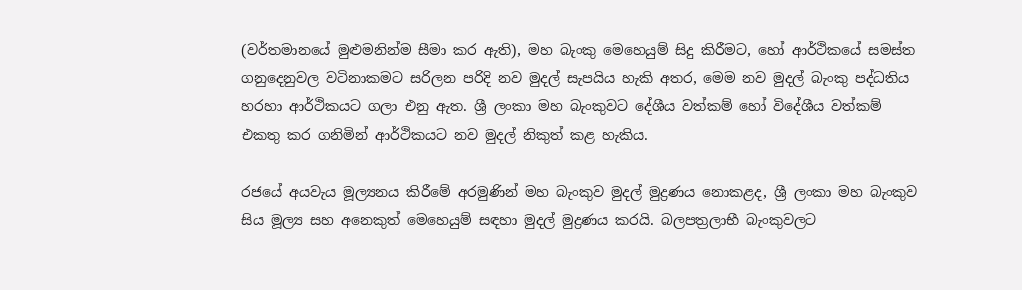(වර්තමානයේ මුළුමනින්ම සීමා කර ඇති), මහ බැංකු මෙහෙයුම් සිදු කිරීමට, හෝ ආර්ථිකයේ සමස්ත ගනුදෙනුවල වටිනාකමට සරිලන පරිදි නව මුදල් සැපයිය හැකි අතර, මෙම නව මුදල් බැංකු පද්ධතිය හරහා ආර්ථිකයට ගලා එනු ඇත. ශ්‍රී ලංකා මහ බැංකුවට දේශීය වත්කම් හෝ විදේශීය වත්කම් එකතු කර ගනිමින් ආර්ථිකයට නව මුදල් නිකුත් කළ හැකිය.

රජයේ අයවැය මූල්‍යනය කිරීමේ අරමුණින් මහ බැංකුව මුදල් මුද්‍රණය නොකළද, ශ්‍රී ලංකා මහ බැංකුව සිය මූල්‍ය සහ අනෙකුත් මෙහෙයුම් සඳහා මුදල් මුද්‍රණය කරයි. බලපත්‍රලාභී බැංකුවලට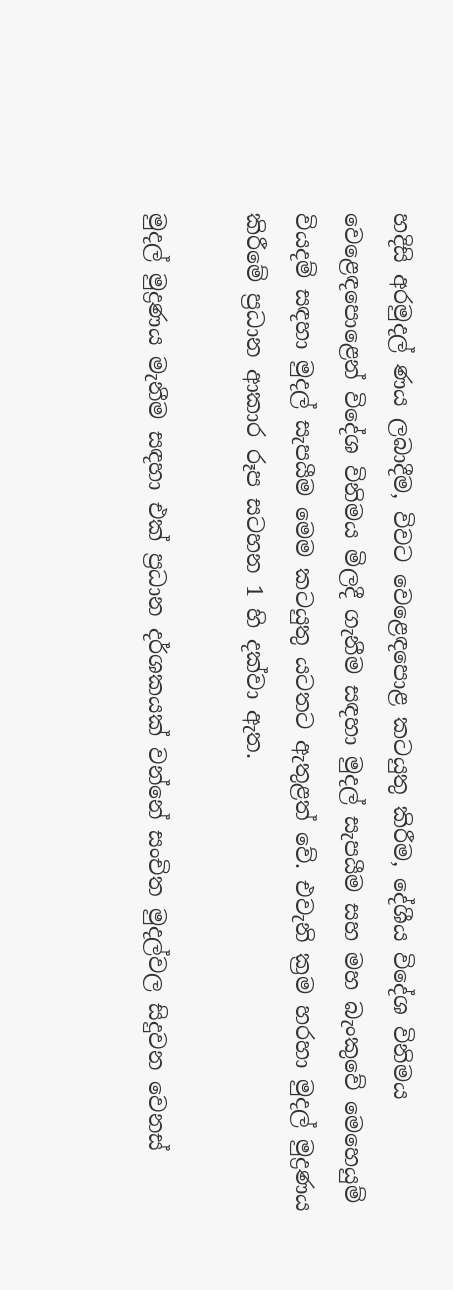හදිසි අරමුදල් ණය ලබාදීම, විවට වෙළෙඳපොළ කටයුතු කිරීම, දේශීය විදේශ විනිමය වෙළෙඳපොළෙන් විදේශ විනිමය මිලදී ගැනීම සඳහා මුදල් සැපයීම සහ මහ බැංකුවේ මෙහෙයුම් වියදම් සඳහා මුදල් සැපයීම මෙම කටයුතු යටතට ඇතුළත් වේ. එවැනි ක්‍රම හරහා මුදල් මුද්‍රණය කිරීමේ ප්‍රධාන ආකාර රූප සටහන 1 හි දක්වා ඇත.

මුදල් මුද්‍රණය මැනීම සඳහා එක් ප්‍රධාන දර්ශකයක් වන්නේ සංචිත මුදල්වල සිදුවන වෙනස්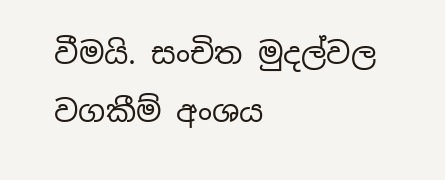වීමයි. සංචිත මුදල්වල වගකීම් අංශය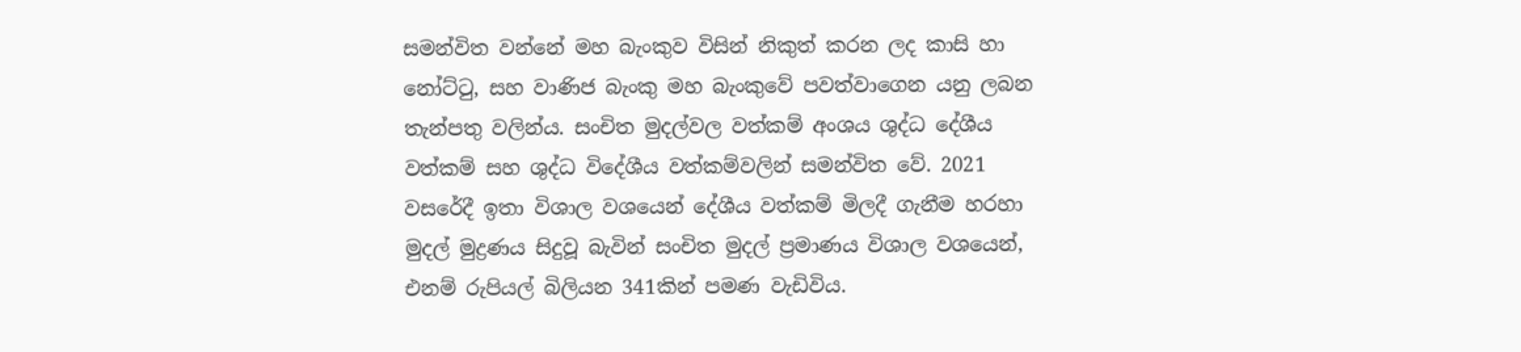සමන්විත වන්නේ මහ බැංකුව විසින් නිකුත් කරන ලද කාසි හා නෝට්ටු, සහ වාණිජ බැංකු මහ බැංකුවේ පවත්වාගෙන යනු ලබන තැන්පතු වලින්ය. සංචිත මුදල්වල වත්කම් අංශය ශුද්ධ දේශීය වත්කම් සහ ශුද්ධ විදේශීය වත්කම්වලින් සමන්විත වේ. 2021 වසරේදී ඉතා විශාල වශයෙන් දේශීය වත්කම් මිලදී ගැනීම හරහා මුදල් මුද්‍රණය සිදුවූ බැවින් සංචිත මුදල් ප්‍රමාණය විශාල වශයෙන්, එනම් රුපියල් බිලියන 341කින් පමණ වැඩිවිය.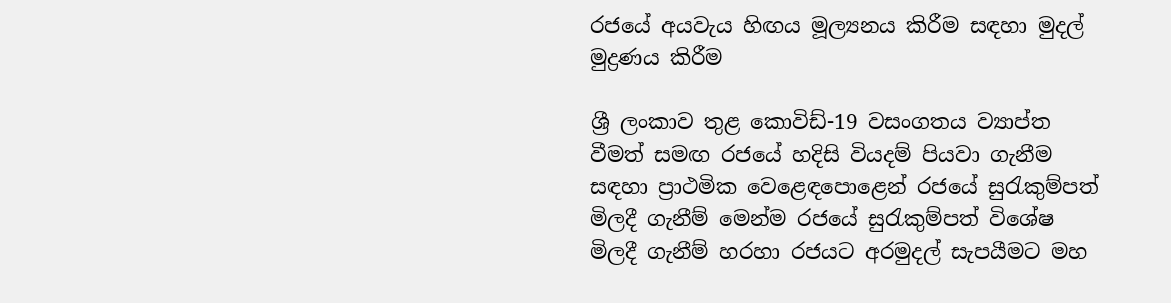රජයේ අයවැය හිඟය මූල්‍යනය කිරීම සඳහා මුදල් මුද්‍රණය කිරීම

ශ්‍රී ලංකාව තුළ කොවිඩ්-19 වසංගතය ව්‍යාප්ත වීමත් සමඟ රජයේ හදිසි වියදම් පියවා ගැනීම සඳහා ප්‍රාථමික වෙළෙඳපොළෙන් රජයේ සුරැකුම්පත් මිලදී ගැනීම් මෙන්ම රජයේ සුරැකුම්පත් විශේෂ මිලදී ගැනීම් හරහා රජයට අරමුදල් සැපයීමට මහ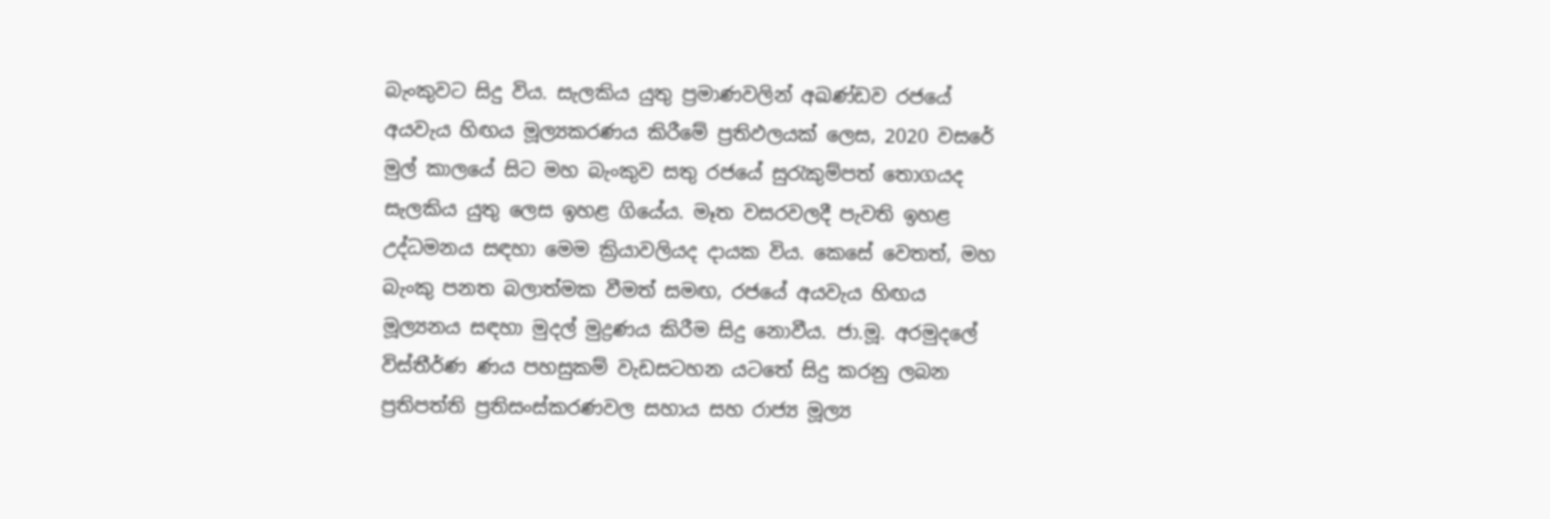බැංකුවට සිදු විය. සැලකිය යුතු ප්‍රමාණවලින් අඛණ්ඩව රජයේ අයවැය හිඟය මූල්‍යකරණය කිරීමේ ප්‍රතිඵලයක් ලෙස, 2020 වසරේ මුල් කාලයේ සිට මහ බැංකුව සතු රජයේ සුරැකුම්පත් තොගයද සැලකිය යුතු ලෙස ඉහළ ගියේය. මෑත වසරවලදී පැවති ඉහළ උද්ධමනය සඳහා මෙම ක්‍රියාවලියද දායක විය. කෙසේ වෙතත්, මහ බැංකු පනත බලාත්මක වීමත් සමඟ, රජයේ අයවැය හිඟය මූල්‍යනය සඳහා මුදල් මුද්‍රණය කිරීම සිදු නොවීය. ජා.මූ. අරමුදලේ විස්තීර්ණ ණය පහසුකම් වැඩසටහන යටතේ සිදු කරනු ලබන ප්‍රතිපත්ති ප්‍රතිසංස්කරණවල සහාය සහ රාජ්‍ය මූල්‍ය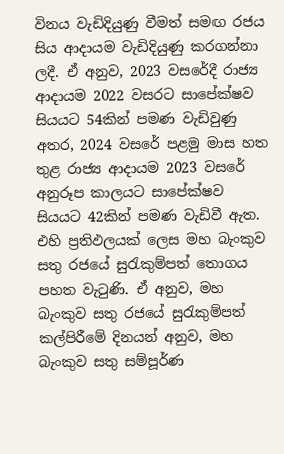විනය වැඩිදියුණු වීමත් සමඟ රජය සිය ආදායම වැඩිදියුණු කරගන්නා ලදී. ඒ අනුව, 2023 වසරේදී රාජ්‍ය ආදායම 2022 වසරට සාපේක්ෂව සියයට 54කින් පමණ වැඩිවුණු අතර, 2024 වසරේ පළමු මාස හත තුළ රාජ්‍ය ආදායම 2023 වසරේ අනුරූප කාලයට සාපේක්ෂව සියයට 42කින් පමණ වැඩිවී ඇත. එහි ප්‍රතිඵලයක් ලෙස මහ බැංකුව සතු රජයේ සුරැකුම්පත් තොගය පහත වැටුණි. ඒ අනුව, මහ බැංකුව සතු රජයේ සුරැකුම්පත් කල්පිරීමේ දිනයන් අනුව, මහ බැංකුව සතු සම්පූර්ණ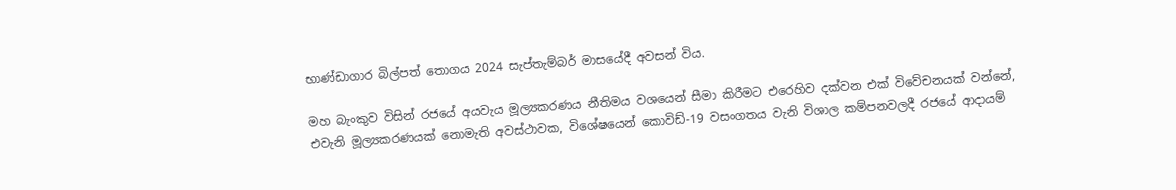භාණ්ඩාගාර බිල්පත් තොගය 2024 සැප්තැම්බර් මාසයේදී අවසන් විය.

මහ බැංකුව විසින් රජයේ අයවැය මූල්‍යකරණය නීතිමය වශයෙන් සීමා කිරීමට එරෙහිව දක්වන එක් විවේචනයක් වන්නේ, එවැනි මූල්‍යකරණයක් නොමැති අවස්ථාවක, විශේෂයෙන් කොවිඩ්-19 වසංගතය වැනි විශාල කම්පනවලදී රජයේ ආදායම්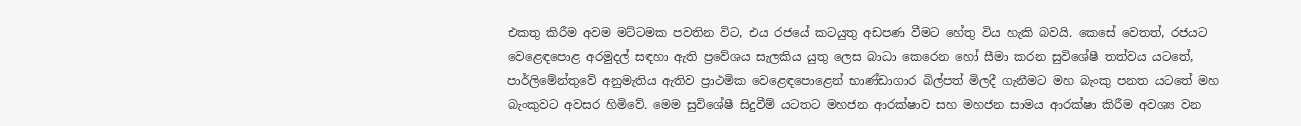එකතු කිරීම අවම මට්ටමක පවතින විට, එය රජයේ කටයුතු අඩපණ වීමට හේතු විය හැකි බවයි. කෙසේ වෙතත්, රජයට වෙළෙඳපොළ අරමුදල් සඳහා ඇති ප්‍රවේශය සැලකිය යුතු ලෙස බාධා කෙරෙන හෝ සීමා කරන සුවිශේෂී තත්වය යටතේ, පාර්ලිමේන්තුවේ අනුමැතිය ඇතිව ප්‍රාථමික වෙළෙඳපොළෙන් භාණ්ඩාගාර බිල්පත් මිලදී ගැනීමට මහ බැංකු පනත යටතේ මහ බැංකුවට අවසර හිමිවේ. මෙම සුවිශේෂී සිදුවීම් යටතට මහජන ආරක්ෂාව සහ මහජන සාමය ආරක්ෂා කිරීම අවශ්‍ය වන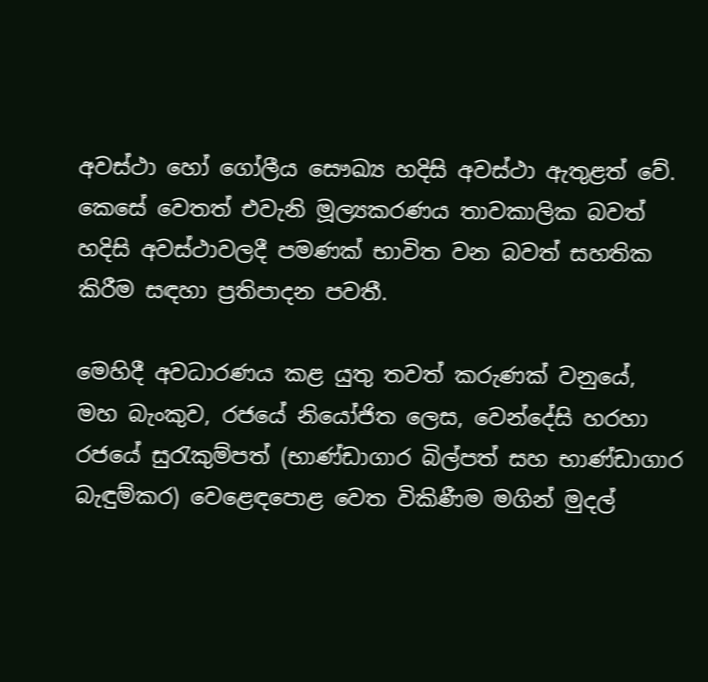අවස්ථා හෝ ගෝලීය සෞඛ්‍ය හදිසි අවස්ථා ඇතුළත් වේ. කෙසේ වෙතත් එවැනි මූල්‍යකරණය තාවකාලික බවත් හදිසි අවස්ථාවලදී පමණක් භාවිත වන බවත් සහතික කිරීම සඳහා ප්‍රතිපාදන පවතී.

මෙහිදී අවධාරණය කළ යුතු තවත් කරුණක් වනුයේ, මහ බැංකුව, රජයේ නියෝජිත ලෙස, වෙන්දේසි හරහා රජයේ සුරැකුම්පත් (භාණ්ඩාගාර බිල්පත් සහ භාණ්ඩාගාර බැඳුම්කර) වෙළෙඳපොළ වෙත විකිණීම මගින් මුදල්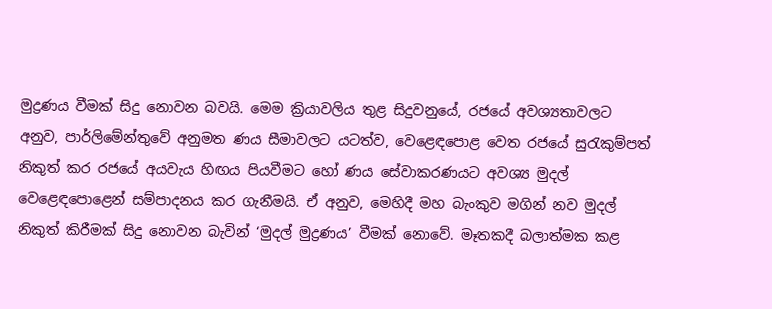මුද්‍රණය වීමක් සිදු නොවන බවයි. මෙම ක්‍රියාවලිය තුළ සිදුවනුයේ, රජයේ අවශ්‍යතාවලට අනුව, පාර්ලිමේන්තුවේ අනුමත ණය සීමාවලට යටත්ව, වෙළෙඳපොළ වෙත රජයේ සුරැකුම්පත් නිකුත් කර රජයේ අයවැය හිඟය පියවීමට හෝ ණය සේවාකරණයට අවශ්‍ය මුදල් වෙළෙඳපොළෙන් සම්පාදනය කර ගැනීමයි. ඒ අනුව, මෙහිදී මහ බැංකුව මගින් නව මුදල් නිකුත් කිරීමක් සිදු නොවන බැවින් ‘මුදල් මුද්‍රණය’ වීමක් නොවේ. මෑතකදී බලාත්මක කළ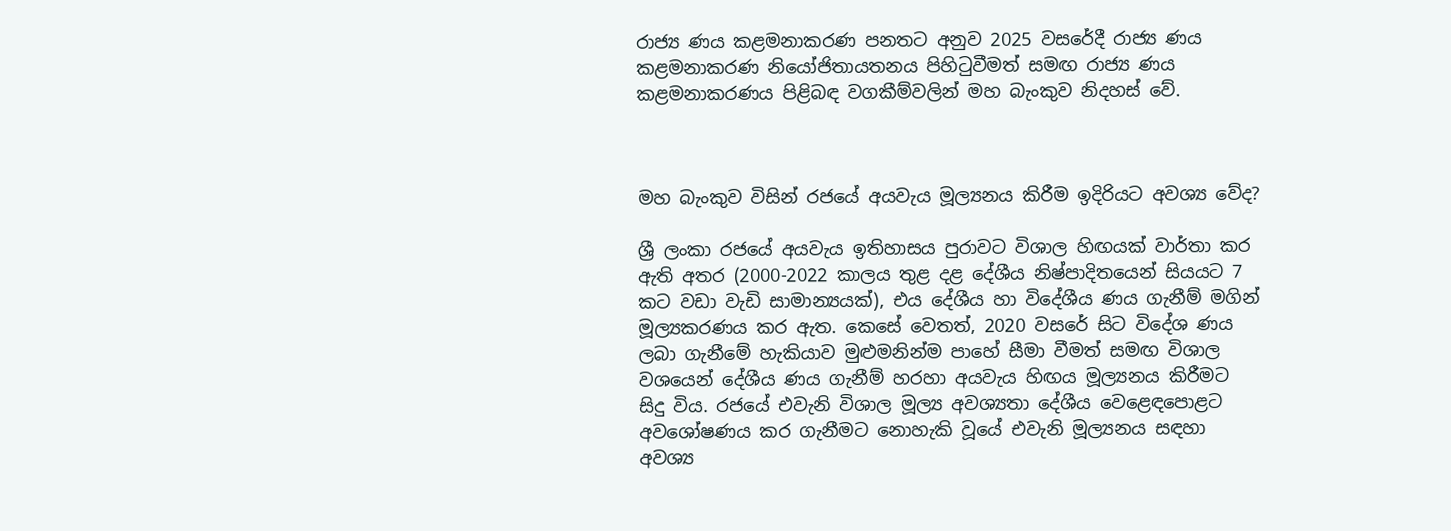රාජ්‍ය ණය කළමනාකරණ පනතට අනුව 2025 වසරේදී රාජ්‍ය ණය කළමනාකරණ නියෝජිතායතනය පිහිටුවීමත් සමඟ රාජ්‍ය ණය කළමනාකරණය පිළිබඳ වගකීම්වලින් මහ බැංකුව නිදහස් වේ.



මහ බැංකුව විසින් රජයේ අයවැය මූල්‍යනය කිරීම ඉදිරියට අවශ්‍ය වේද?

ශ්‍රී ලංකා රජයේ අයවැය ඉතිහාසය පුරාවට විශාල හිඟයක් වාර්තා කර ඇති අතර (2000-2022 කාලය තුළ දළ දේශීය නිෂ්පාදිතයෙන් සියයට 7 කට වඩා වැඩි සාමාන්‍යයක්), එය දේශීය හා විදේශීය ණය ගැනීම් මගින් මූල්‍යකරණය කර ඇත. කෙසේ වෙතත්, 2020 වසරේ සිට විදේශ ණය ලබා ගැනීමේ හැකියාව මුළුමනින්ම පාහේ සීමා වීමත් සමඟ විශාල වශයෙන් දේශීය ණය ගැනීම් හරහා අයවැය හිඟය මූල්‍යනය කිරීමට සිදු විය. රජයේ එවැනි විශාල මූල්‍ය අවශ්‍යතා දේශීය වෙළෙඳපොළට අවශෝෂණය කර ගැනීමට නොහැකි වූයේ එවැනි මූල්‍යනය සඳහා අවශ්‍ය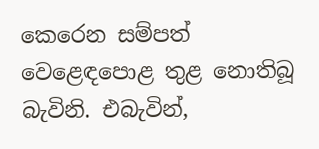කෙරෙන සම්පත් වෙළෙඳපොළ තුළ නොතිබූ බැවිනි. එබැවින්,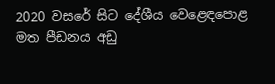2020 වසරේ සිට දේශීය වෙළෙඳපොළ මත පීඩනය අඩු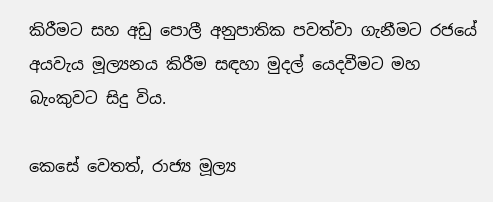කිරීමට සහ අඩු පොලී අනුපාතික පවත්වා ගැනීමට රජයේ අයවැය මූල්‍යනය කිරීම සඳහා මුදල් යෙදවීමට මහ බැංකුවට සිදු විය.

කෙසේ වෙතත්, රාජ්‍ය මූල්‍ය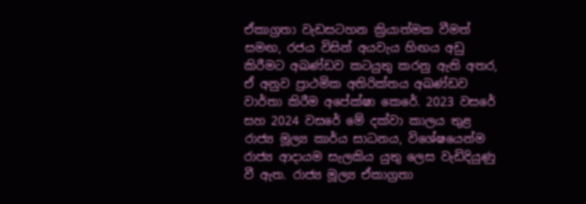ඒකාග්‍රතා වැඩසටහන ක්‍රියාත්මක වීමත් සමඟ, රජය විසින් අයවැය හිඟය අඩු කිරීමට අඛණ්ඩව කටයුතු කරනු ඇති අතර, ඒ අනුව ප්‍රාථමික අතිරික්තය අඛණ්ඩව වාර්තා කිරීම අපේක්ෂා කෙරේ. 2023 වසරේ සහ 2024 වසරේ මේ දක්වා කාලය තුළ රාජ්‍ය මූල්‍ය කාර්ය සාධනය, විශේෂයෙන්ම රාජ්‍ය ආදායම සැලකිය යුතු ලෙස වැඩිදියුණු වී ඇත. රාජ්‍ය මූල්‍ය ඒකාග්‍රතා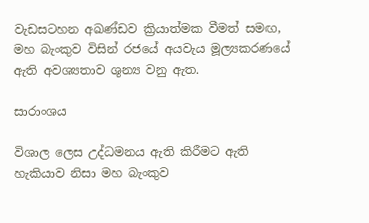වැඩසටහන අඛණ්ඩව ක්‍රියාත්මක වීමත් සමඟ, මහ බැංකුව විසින් රජයේ අයවැය මූල්‍යකරණයේ ඇති අවශ්‍යතාව ශුන්‍ය වනු ඇත.

සාරාංශය

විශාල ලෙස උද්ධමනය ඇති කිරීමට ඇති හැකියාව නිසා මහ බැංකුව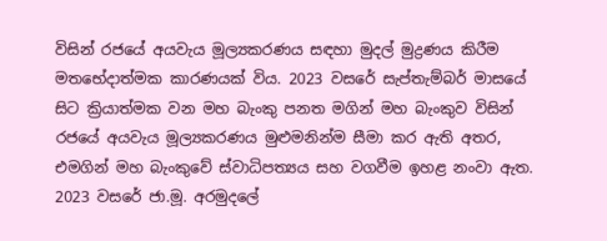විසින් රජයේ අයවැය මූල්‍යකරණය සඳහා මුදල් මුද්‍රණය කිරීම මතභේදාත්මක කාරණයක් විය. 2023 වසරේ සැප්තැම්බර් මාසයේ සිට ක්‍රියාත්මක වන මහ බැංකු පනත මගින් මහ බැංකුව විසින් රජයේ අයවැය මූල්‍යකරණය මුළුමනින්ම සීමා කර ඇති අතර, එමගින් මහ බැංකුවේ ස්වාධිපත්‍යය සහ වගවීම ඉහළ නංවා ඇත. 2023 වසරේ ජා.මූ. අරමුදලේ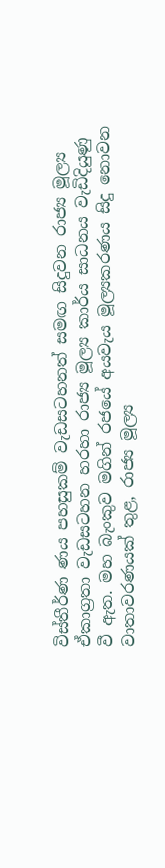විස්තීර්ණ ණය පහසුකම් වැඩසටහනත් සමඟ සිදුවන රාජ්‍ය මූල්‍ය ඒකාග්‍රතා වැඩසටහන හරහා රාජ්‍ය මූල්‍ය කාර්ය සාධනය වැඩිදියුණු වී ඇත. මහ බැංකුව මගින් රජයේ අයවැය මූල්‍යකරණය සිදු නොවන වාතාවරණයක් තුළ, රාජ්‍ය මූල්‍ය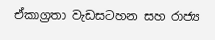ඒකාග්‍රතා වැඩසටහන සහ රාජ්‍ය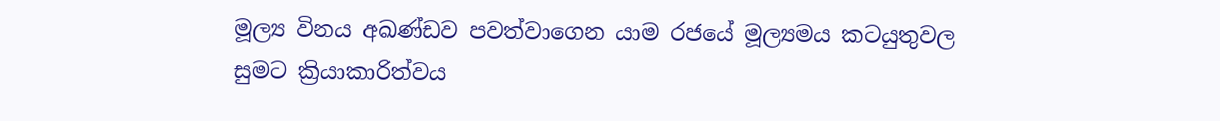මූල්‍ය විනය අඛණ්ඩව පවත්වාගෙන යාම රජයේ මූල්‍යමය කටයුතුවල සුමට ක්‍රියාකාරිත්වය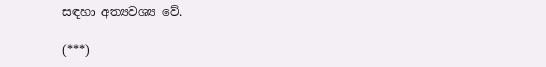සඳහා අත්‍යවශ්‍ය වේ.

(***)